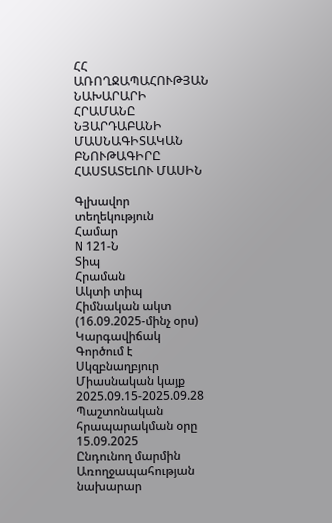ՀՀ ԱՌՈՂՋԱՊԱՀՈՒԹՅԱՆ ՆԱԽԱՐԱՐԻ ՀՐԱՄԱՆԸ ՆՅԱՐԴԱԲԱՆԻ ՄԱՍՆԱԳԻՏԱԿԱՆ ԲՆՈՒԹԱԳԻՐԸ ՀԱՍՏԱՏԵԼՈՒ ՄԱՍԻՆ

Գլխավոր տեղեկություն
Համար
N 121-Ն
Տիպ
Հրաման
Ակտի տիպ
Հիմնական ակտ (16.09.2025-մինչ օրս)
Կարգավիճակ
Գործում է
Սկզբնաղբյուր
Միասնական կայք 2025.09.15-2025.09.28 Պաշտոնական հրապարակման օրը 15.09.2025
Ընդունող մարմին
Առողջապահության նախարար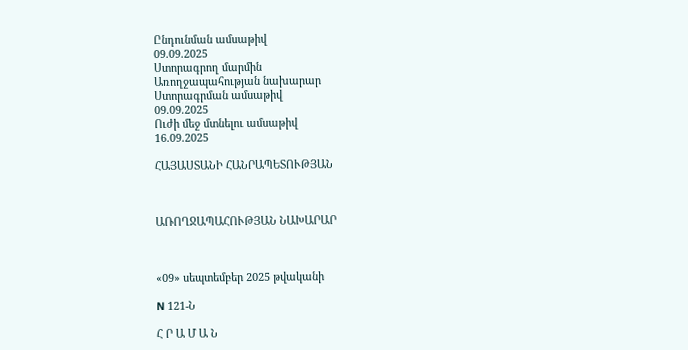Ընդունման ամսաթիվ
09.09.2025
Ստորագրող մարմին
Առողջապահության նախարար
Ստորագրման ամսաթիվ
09.09.2025
Ուժի մեջ մտնելու ամսաթիվ
16.09.2025

ՀԱՅԱՍՏԱՆԻ ՀԱՆՐԱՊԵՏՈՒԹՅԱՆ



ԱՌՈՂՋԱՊԱՀՈՒԹՅԱՆ ՆԱԽԱՐԱՐ



«09» սեպտեմբեր 2025 թվականի

N 121-Ն

Հ Ր Ա Մ Ա Ն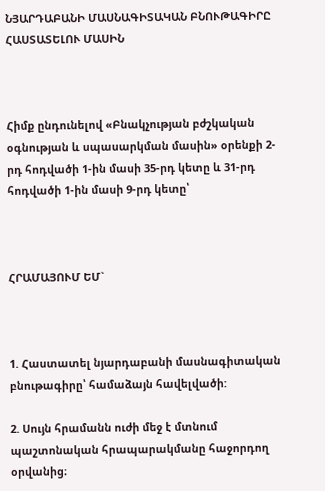ՆՅԱՐԴԱԲԱՆԻ ՄԱՍՆԱԳԻՏԱԿԱՆ ԲՆՈՒԹԱԳԻՐԸ ՀԱՍՏԱՏԵԼՈՒ ՄԱՍԻՆ



Հիմք ընդունելով «Բնակչության բժշկական օգնության և սպասարկման մասին» օրենքի 2-րդ հոդվածի 1-ին մասի 35-րդ կետը և 31-րդ հոդվածի 1-ին մասի 9-րդ կետը՝



ՀՐԱՄԱՅՈՒՄ ԵՄ`



1. Հաստատել նյարդաբանի մասնագիտական բնութագիրը՝ համաձայն հավելվածի:

2. Սույն հրամանն ուժի մեջ է մտնում պաշտոնական հրապարակմանը հաջորդող օրվանից։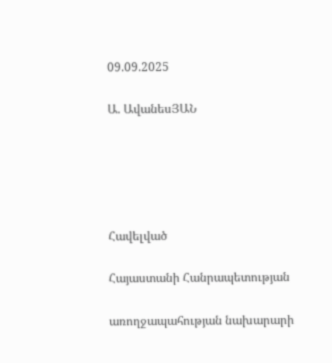09.09.2025

Ա. ԱվանեսՅԱՆ





Հավելված

Հայաստանի Հանրապետության

առողջապահության նախարարի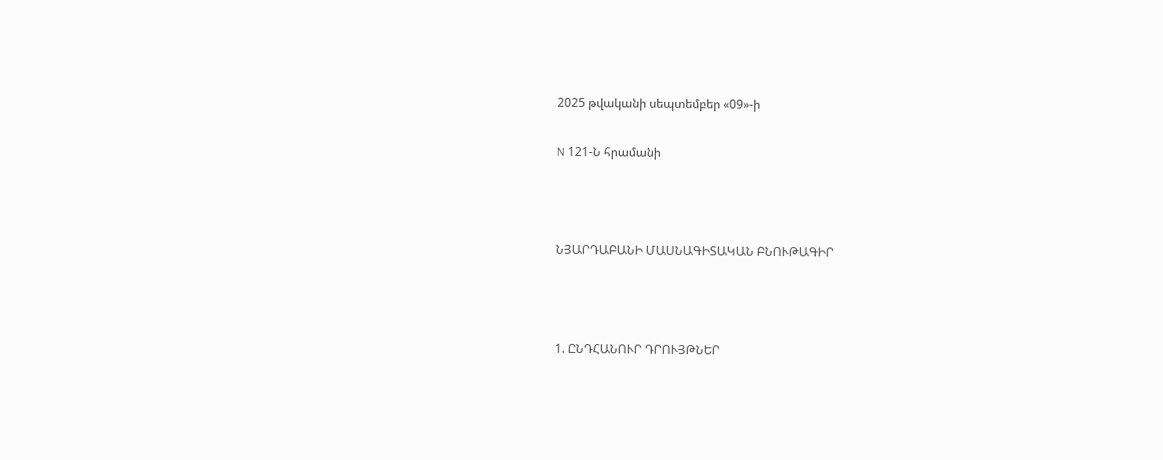2025 թվականի սեպտեմբեր «09»-ի

N 121-Ն հրամանի



ՆՅԱՐԴԱԲԱՆԻ ՄԱՍՆԱԳԻՏԱԿԱՆ ԲՆՈՒԹԱԳԻՐ



1. ԸՆԴՀԱՆՈՒՐ ԴՐՈՒՅԹՆԵՐ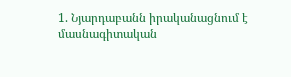1. Նյարդաբանն իրականացնում է մասնագիտական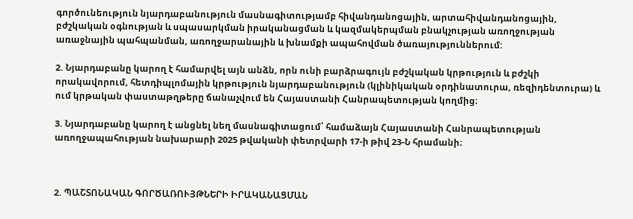գործունեություն նյարդաբանություն մասնագիտությամբ հիվանդանոցային, արտահիվանդանոցային, բժշկական օգնության և սպասարկման իրականացման և կազմակերպման բնակչության առողջության առաջնային պահպանման, առողջարանային և խնամքի ապահովման ծառայություններում:

2. Նյարդաբանը կարող է համարվել այն անձն, որն ունի բարձրագույն բժշկական կրթություն և բժշկի որակավորում, հետդիպլոմային կրթություն նյարդաբանություն (կլինիկական օրդինատուրա, ռեզիդենտուրա) և ում կրթական փաստաթղթերը ճանաչվում են Հայաստանի Հանրապետության կողմից։

3. Նյարդաբանը կարող է անցնել նեղ մասնագիտացում՝ համաձայն Հայաստանի Հանրապետության առողջապահության նախարարի 2025 թվականի փետրվարի 17-ի թիվ 23-Ն հրամանի։



2. ՊԱՇՏՈՆԱԿԱՆ ԳՈՐԾԱՌՈՒՅԹՆԵՐԻ ԻՐԱԿԱՆԱՑՄԱՆ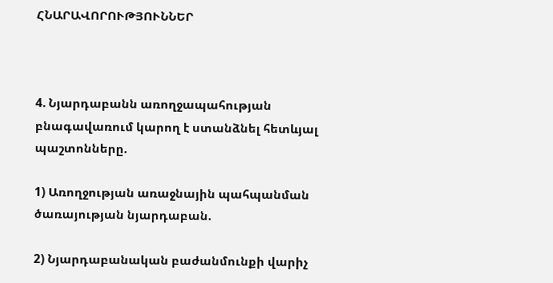ՀՆԱՐԱՎՈՐՈՒԹՅՈՒՆՆԵՐ



4. Նյարդաբանն առողջապահության բնագավառում կարող է ստանձնել հետևյալ պաշտոնները.

1) Առողջության առաջնային պահպանման ծառայության նյարդաբան.

2) Նյարդաբանական բաժանմունքի վարիչ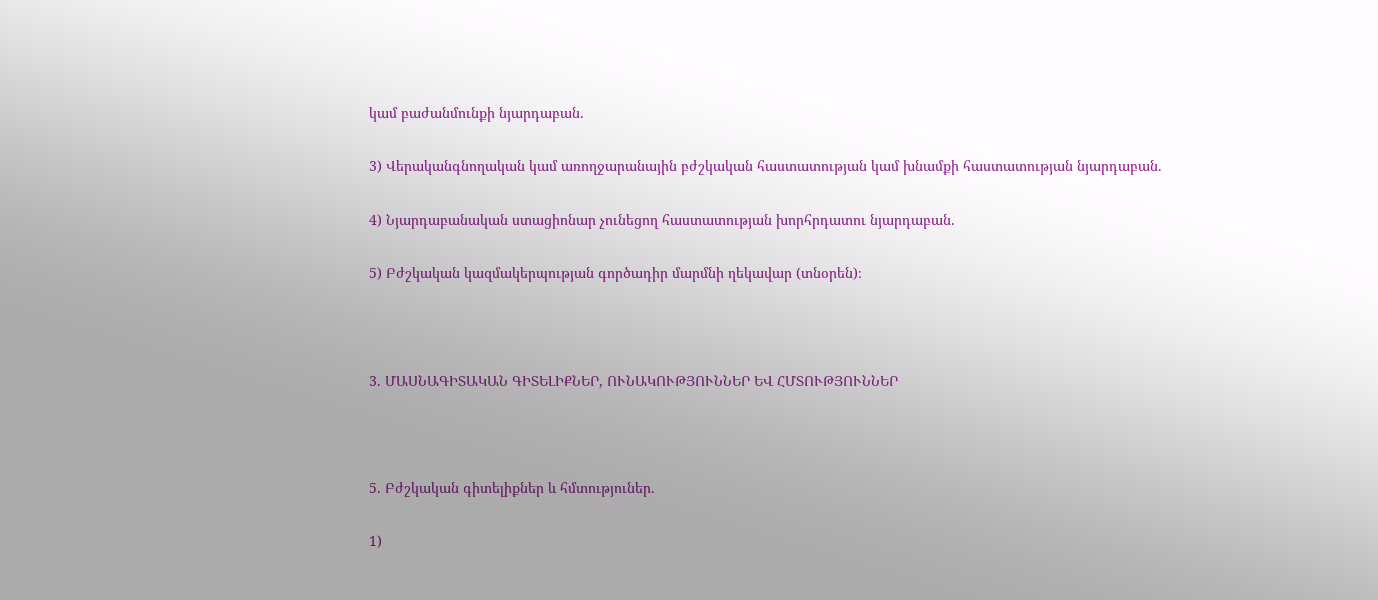կամ բաժանմունքի նյարդաբան.

3) Վերականգնողական կամ առողջարանային բժշկական հաստատության կամ խնամքի հաստատության նյարդաբան.

4) Նյարդաբանական ստացիոնար չունեցող հաստատության խորհրդատու նյարդաբան.

5) Բժշկական կազմակերպության գործադիր մարմնի ղեկավար (տնօրեն)։



3. ՄԱՍՆԱԳԻՏԱԿԱՆ ԳԻՏԵԼԻՔՆԵՐ, ՈՒՆԱԿՈՒԹՅՈՒՆՆԵՐ ԵՎ ՀՄՏՈՒԹՅՈՒՆՆԵՐ



5. Բժշկական գիտելիքներ և հմտություներ.

1)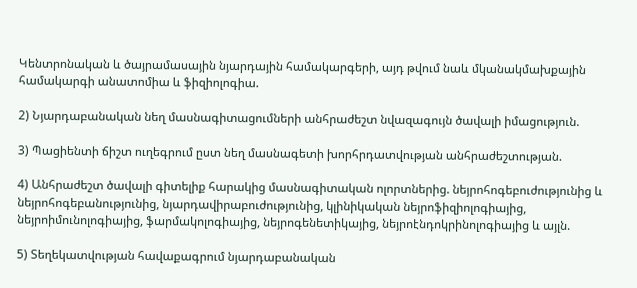Կենտրոնական և ծայրամասային նյարդային համակարգերի, այդ թվում նաև մկանակմախքային համակարգի անատոմիա և ֆիզիոլոգիա.

2) Նյարդաբանական նեղ մասնագիտացումների անհրաժեշտ նվազագույն ծավալի իմացություն.

3) Պացիենտի ճիշտ ուղեգրում ըստ նեղ մասնագետի խորհրդատվության անհրաժեշտության.

4) Անհրաժեշտ ծավալի գիտելիք հարակից մասնագիտական ոլորտներից. նեյրոհոգեբուժությունից և նեյրոհոգեբանությունից, նյարդավիրաբուժությունից, կլինիկական նեյրոֆիզիոլոգիայից, նեյրոիմունոլոգիայից, ֆարմակոլոգիայից, նեյրոգենետիկայից, նեյրոէնդոկրինոլոգիայից և այլն.

5) Տեղեկատվության հավաքագրում նյարդաբանական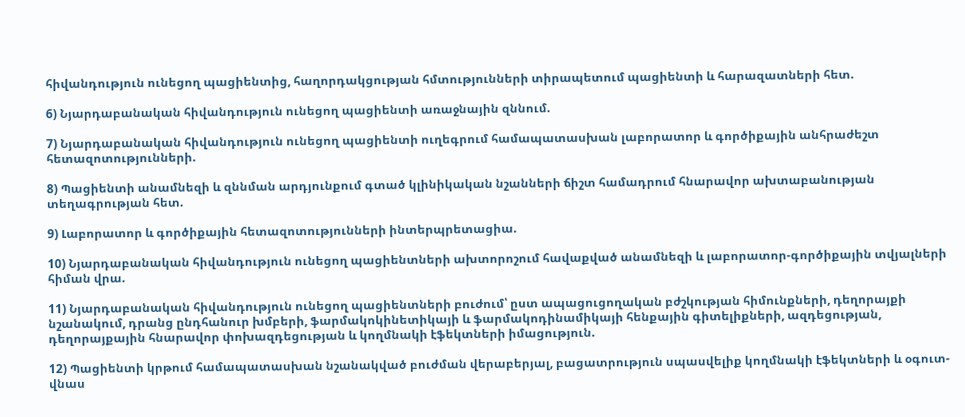հիվանդություն ունեցող պացիենտից, հաղորդակցության հմտությունների տիրապետում պացիենտի և հարազատների հետ.

6) Նյարդաբանական հիվանդություն ունեցող պացիենտի առաջնային զննում.

7) Նյարդաբանական հիվանդություն ունեցող պացիենտի ուղեգրում համապատասխան լաբորատոր և գործիքային անհրաժեշտ հետազոտությունների.

8) Պացիենտի անամնեզի և զննման արդյունքում գտած կլինիկական նշանների ճիշտ համադրում հնարավոր ախտաբանության տեղագրության հետ.

9) Լաբորատոր և գործիքային հետազոտությունների ինտերպրետացիա.

10) Նյարդաբանական հիվանդություն ունեցող պացիենտների ախտորոշում հավաքված անամնեզի և լաբորատոր-գործիքային տվյալների հիման վրա.

11) Նյարդաբանական հիվանդություն ունեցող պացիենտների բուժում՝ ըստ ապացուցողական բժշկության հիմունքների, դեղորայքի նշանակում, դրանց ընդհանուր խմբերի, ֆարմակոկինետիկայի և ֆարմակոդինամիկայի հենքային գիտելիքների, ազդեցության, դեղորայքային հնարավոր փոխազդեցության և կողմնակի էֆեկտների իմացություն.

12) Պացիենտի կրթում համապատասխան նշանակված բուժման վերաբերյալ, բացատրություն սպասվելիք կողմնակի էֆեկտների և օգուտ-վնաս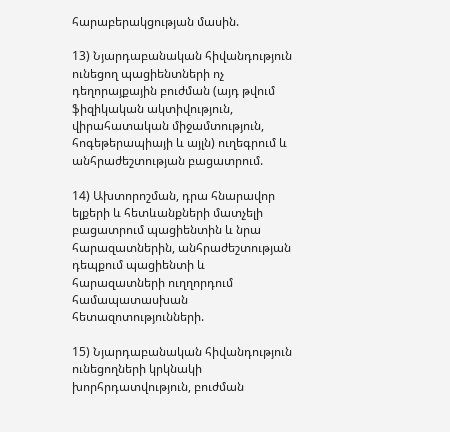հարաբերակցության մասին.

13) Նյարդաբանական հիվանդություն ունեցող պացիենտների ոչ դեղորայքային բուժման (այդ թվում ֆիզիկական ակտիվություն, վիրահատական միջամտություն, հոգեթերապիայի և այլն) ուղեգրում և անհրաժեշտության բացատրում.

14) Ախտորոշման, դրա հնարավոր ելքերի և հետևանքների մատչելի բացատրում պացիենտին և նրա հարազատներին, անհրաժեշտության դեպքում պացիենտի և հարազատների ուղղորդում համապատասխան հետազոտությունների.

15) Նյարդաբանական հիվանդություն ունեցողների կրկնակի խորհրդատվություն, բուժման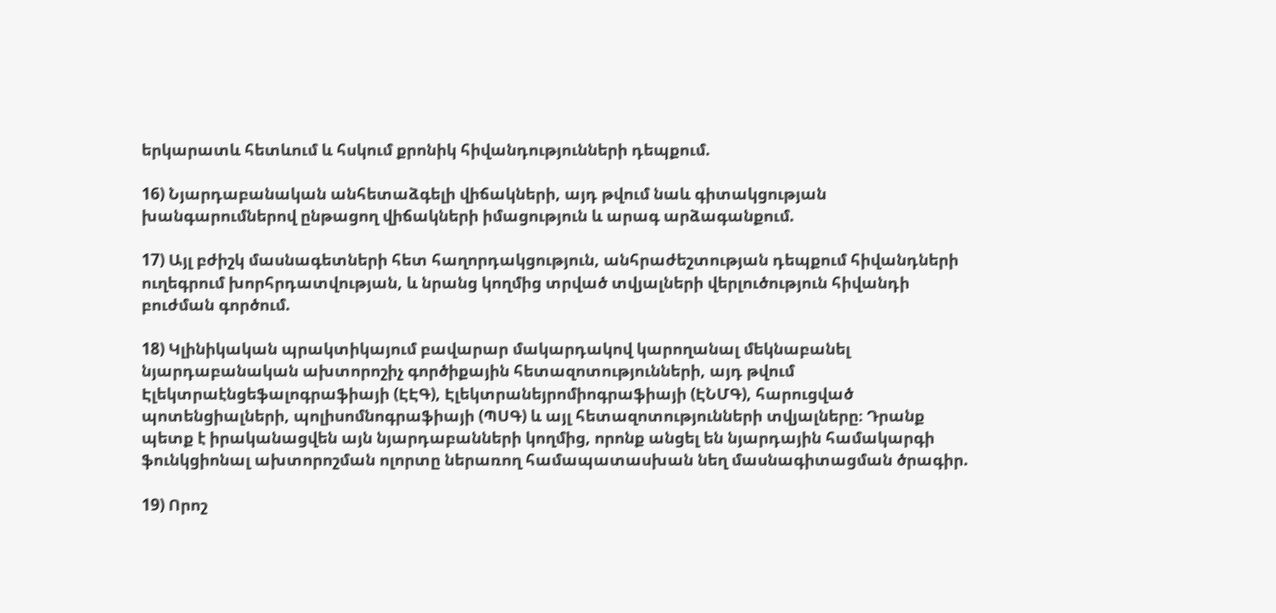երկարատև հետևում և հսկում քրոնիկ հիվանդությունների դեպքում.

16) Նյարդաբանական անհետաձգելի վիճակների, այդ թվում նաև գիտակցության խանգարումներով ընթացող վիճակների իմացություն և արագ արձագանքում.

17) Այլ բժիշկ մասնագետների հետ հաղորդակցություն, անհրաժեշտության դեպքում հիվանդների ուղեգրում խորհրդատվության, և նրանց կողմից տրված տվյալների վերլուծություն հիվանդի բուժման գործում.

18) Կլինիկական պրակտիկայում բավարար մակարդակով կարողանալ մեկնաբանել նյարդաբանական ախտորոշիչ գործիքային հետազոտությունների, այդ թվում Էլեկտրաէնցեֆալոգրաֆիայի (ԷԷԳ), Էլեկտրանեյրոմիոգրաֆիայի (ԷՆՄԳ), հարուցված պոտենցիալների, պոլիսոմնոգրաֆիայի (ՊՍԳ) և այլ հետազոտությունների տվյալները։ Դրանք պետք է իրականացվեն այն նյարդաբանների կողմից, որոնք անցել են նյարդային համակարգի ֆունկցիոնալ ախտորոշման ոլորտը ներառող համապատասխան նեղ մասնագիտացման ծրագիր.

19) Որոշ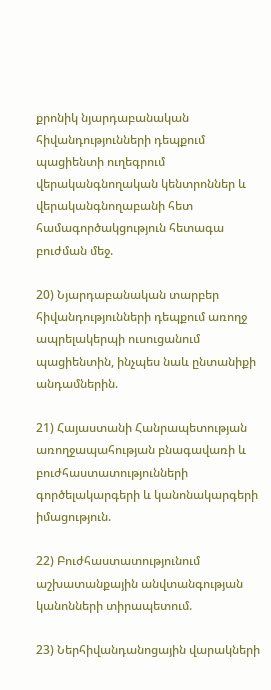քրոնիկ նյարդաբանական հիվանդությունների դեպքում պացիենտի ուղեգրում վերականգնողական կենտրոններ և վերականգնողաբանի հետ համագործակցություն հետագա բուժման մեջ.

20) Նյարդաբանական տարբեր հիվանդությունների դեպքում առողջ ապրելակերպի ուսուցանում պացիենտին, ինչպես նաև ընտանիքի անդամներին.

21) Հայաստանի Հանրապետության առողջապահության բնագավառի և բուժհաստատությունների գործելակարգերի և կանոնակարգերի իմացություն.

22) Բուժհաստատությունում աշխատանքային անվտանգության կանոնների տիրապետում.

23) Ներհիվանդանոցային վարակների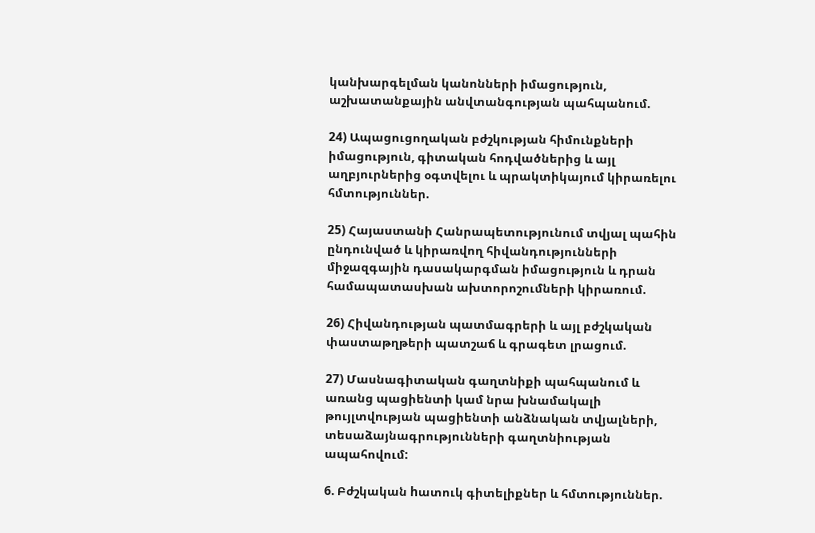կանխարգելման կանոնների իմացություն, աշխատանքային անվտանգության պահպանում.

24) Ապացուցողական բժշկության հիմունքների իմացություն, գիտական հոդվածներից և այլ աղբյուրներից օգտվելու և պրակտիկայում կիրառելու հմտություններ.

25) Հայաստանի Հանրապետությունում տվյալ պահին ընդունված և կիրառվող հիվանդությունների միջազգային դասակարգման իմացություն և դրան համապատասխան ախտորոշումների կիրառում.

26) Հիվանդության պատմագրերի և այլ բժշկական փաստաթղթերի պատշաճ և գրագետ լրացում.

27) Մասնագիտական գաղտնիքի պահպանում և առանց պացիենտի կամ նրա խնամակալի թույլտվության պացիենտի անձնական տվյալների, տեսաձայնագրությունների գաղտնիության ապահովում:

6. Բժշկական hատուկ գիտելիքներ և հմտություններ.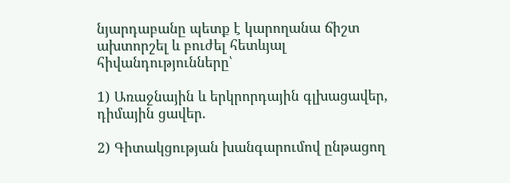նյարդաբանը պետք է կարողանա ճիշտ ախտորշել և բուժել հետևյալ հիվանդությունները՝

1) Առաջնային և երկրորդային գլխացավեր, դիմային ցավեր.

2) Գիտակցության խանգարումով ընթացող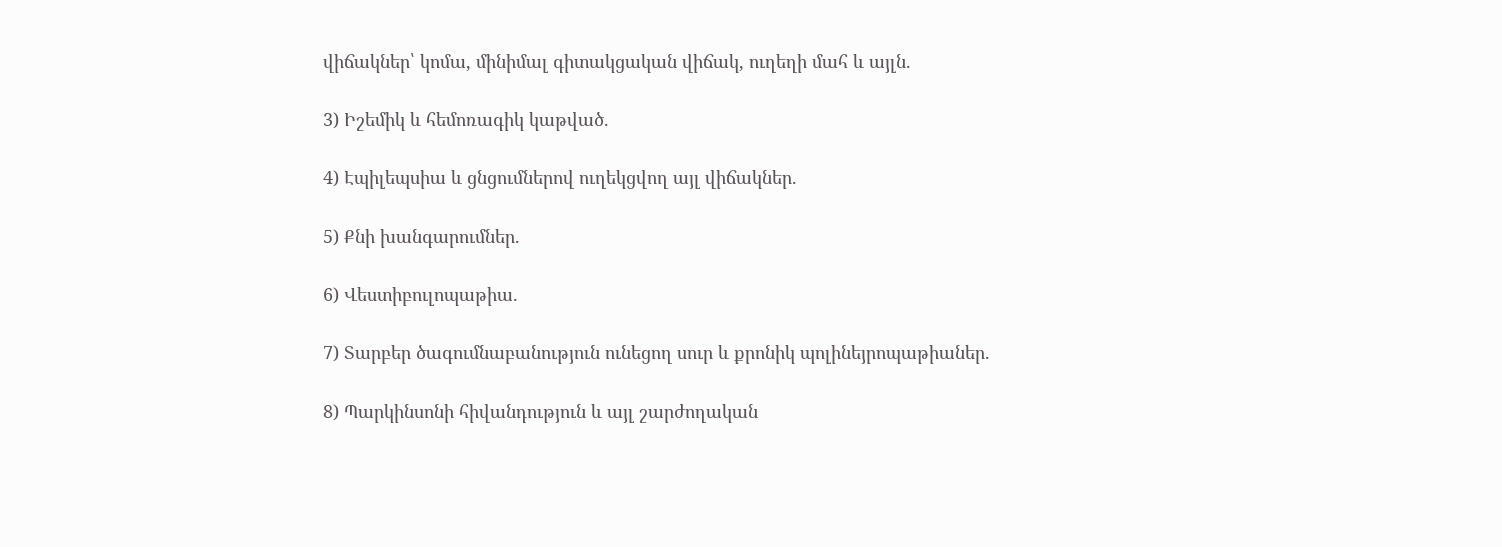վիճակներ՝ կոմա, մինիմալ գիտակցական վիճակ, ուղեղի մահ և այլն.

3) Իշեմիկ և հեմոռագիկ կաթված.

4) Էպիլեպսիա և ցնցումներով ուղեկցվող այլ վիճակներ.

5) Քնի խանգարումներ.

6) Վեստիբուլոպաթիա.

7) Տարբեր ծագումնաբանություն ունեցող սուր և քրոնիկ պոլինեյրոպաթիաներ.

8) Պարկինսոնի հիվանդություն և այլ շարժողական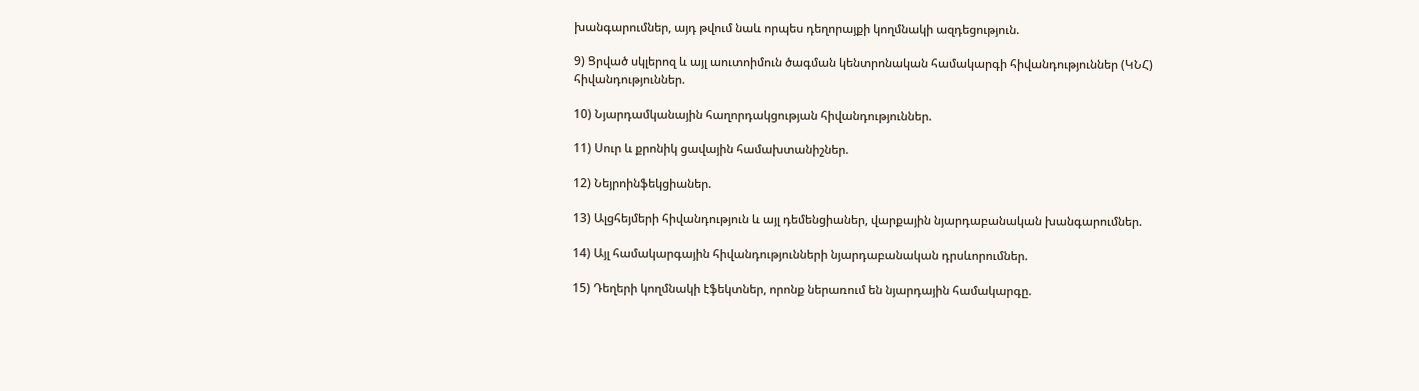խանգարումներ, այդ թվում նաև որպես դեղորայքի կողմնակի ազդեցություն.

9) Ցրված սկլերոզ և այլ աուտոիմուն ծագման կենտրոնական համակարգի հիվանդություններ (ԿՆՀ) հիվանդություններ.

10) Նյարդամկանային հաղորդակցության հիվանդություններ.

11) Սուր և քրոնիկ ցավային համախտանիշներ.

12) Նեյրոինֆեկցիաներ.

13) Ալցհեյմերի հիվանդություն և այլ դեմենցիաներ, վարքային նյարդաբանական խանգարումներ.

14) Այլ համակարգային հիվանդությունների նյարդաբանական դրսևորումներ.

15) Դեղերի կողմնակի էֆեկտներ, որոնք ներառում են նյարդային համակարգը.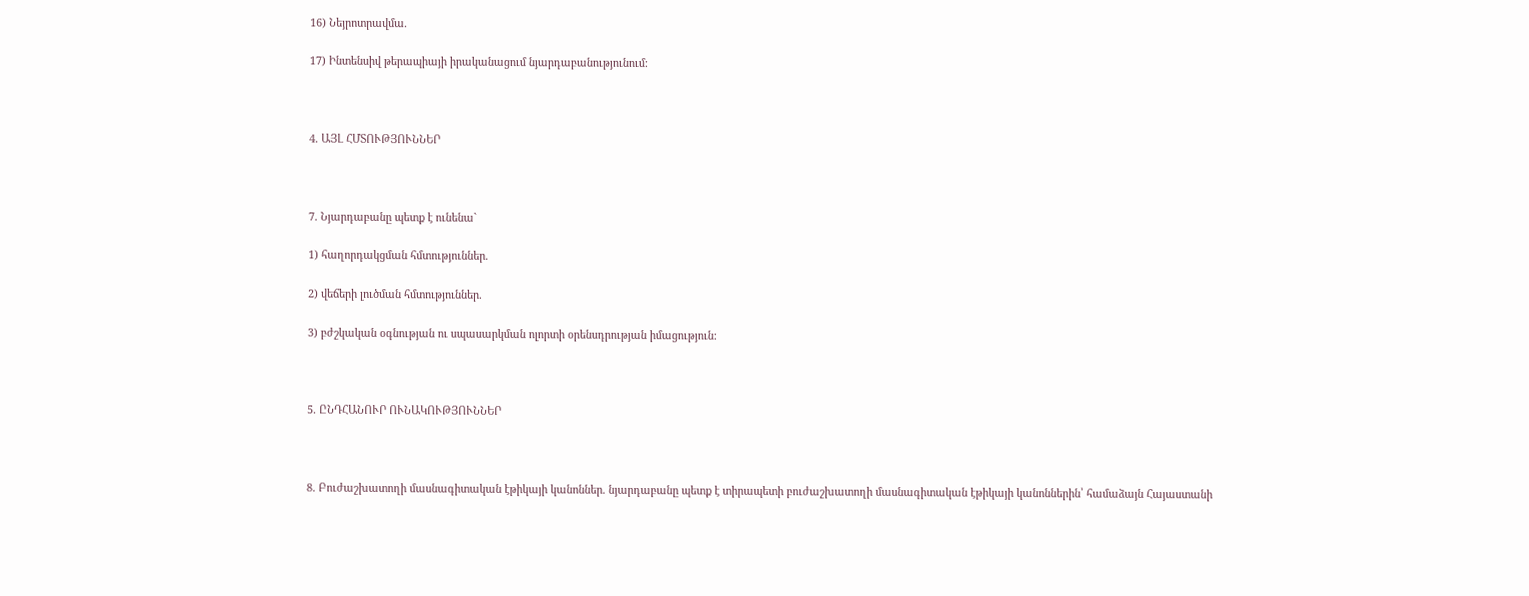16) Նեյրոտրավմա.

17) Ինտենսիվ թերապիայի իրականացում նյարդաբանությունում:



4. ԱՅԼ ՀՄՏՈՒԹՅՈՒՆՆԵՐ



7. Նյարդաբանը պետք է ունենա`

1) հաղորդակցման հմտություններ.

2) վեճերի լուծման հմտություններ.

3) բժշկական օգնության ու սպասարկման ոլորտի օրենսդրության իմացություն:



5. ԸՆԴՀԱՆՈՒՐ ՈՒՆԱԿՈՒԹՅՈՒՆՆԵՐ



8. Բուժաշխատողի մասնագիտական էթիկայի կանոններ. նյարդաբանը պետք է տիրապետի բուժաշխատողի մասնագիտական էթիկայի կանոններին՝ համաձայն Հայաստանի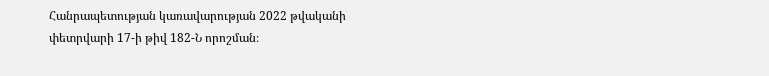Հանրապետության կառավարության 2022 թվականի փետրվարի 17-ի թիվ 182-Ն որոշման։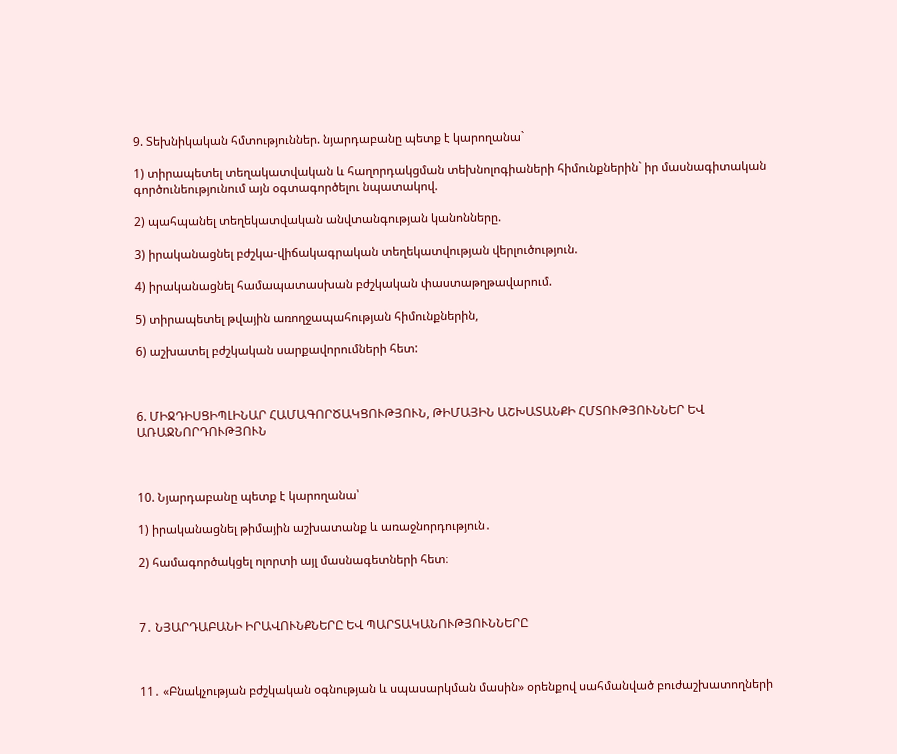9. Տեխնիկական հմտություններ. նյարդաբանը պետք է կարողանա`

1) տիրապետել տեղակատվական և հաղորդակցման տեխնոլոգիաների հիմունքներին` իր մասնագիտական գործունեությունում այն օգտագործելու նպատակով.

2) պահպանել տեղեկատվական անվտանգության կանոնները.

3) իրականացնել բժշկա-վիճակագրական տեղեկատվության վերլուծություն.

4) իրականացնել համապատասխան բժշկական փաստաթղթավարում.

5) տիրապետել թվային առողջապահության հիմունքներին,

6) աշխատել բժշկական սարքավորումների հետ:



6. ՄԻՋԴԻՍՑԻՊԼԻՆԱՐ ՀԱՄԱԳՈՐԾԱԿՑՈՒԹՅՈՒՆ, ԹԻՄԱՅԻՆ ԱՇԽԱՏԱՆՔԻ ՀՄՏՈՒԹՅՈՒՆՆԵՐ ԵՎ ԱՌԱՋՆՈՐԴՈՒԹՅՈՒՆ



10. Նյարդաբանը պետք է կարողանա՝

1) իրականացնել թիմային աշխատանք և առաջնորդություն․

2) համագործակցել ոլորտի այլ մասնագետների հետ։



7․ ՆՅԱՐԴԱԲԱՆԻ ԻՐԱՎՈՒՆՔՆԵՐԸ ԵՎ ՊԱՐՏԱԿԱՆՈՒԹՅՈՒՆՆԵՐԸ



11․ «Բնակչության բժշկական օգնության և սպասարկման մասին» օրենքով սահմանված բուժաշխատողների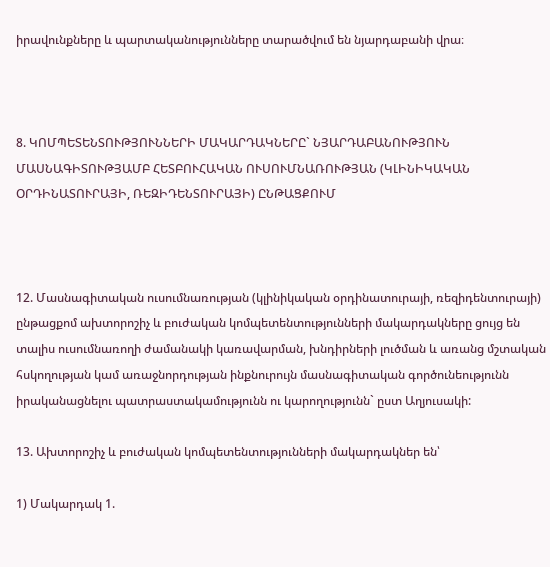իրավունքները և պարտականությունները տարածվում են նյարդաբանի վրա։



8. ԿՈՄՊԵՏԵՆՏՈՒԹՅՈՒՆՆԵՐԻ ՄԱԿԱՐԴԱԿՆԵՐԸ` ՆՅԱՐԴԱԲԱՆՈՒԹՅՈՒՆ ՄԱՍՆԱԳԻՏՈՒԹՅԱՄԲ ՀԵՏԲՈՒՀԱԿԱՆ ՈՒՍՈՒՄՆԱՌՈՒԹՅԱՆ (ԿԼԻՆԻԿԱԿԱՆ ՕՐԴԻՆԱՏՈՒՐԱՅԻ, ՌԵԶԻԴԵՆՏՈՒՐԱՅԻ) ԸՆԹԱՑՔՈՒՄ



12. Մասնագիտական ուսումնառության (կլինիկական օրդինատուրայի, ռեզիդենտուրայի) ընթացքոմ ախտորոշիչ և բուժական կոմպետենտությունների մակարդակները ցույց են տալիս ուսումնառողի ժամանակի կառավարման, խնդիրների լուծման և առանց մշտական հսկողության կամ առաջնորդության ինքնուրույն մասնագիտական գործունեությունն իրականացնելու պատրաստակամությունն ու կարողությունն` ըստ Աղյուսակի:

13. Ախտորոշիչ և բուժական կոմպետենտությունների մակարդակներ են՝

1) Մակարդակ 1.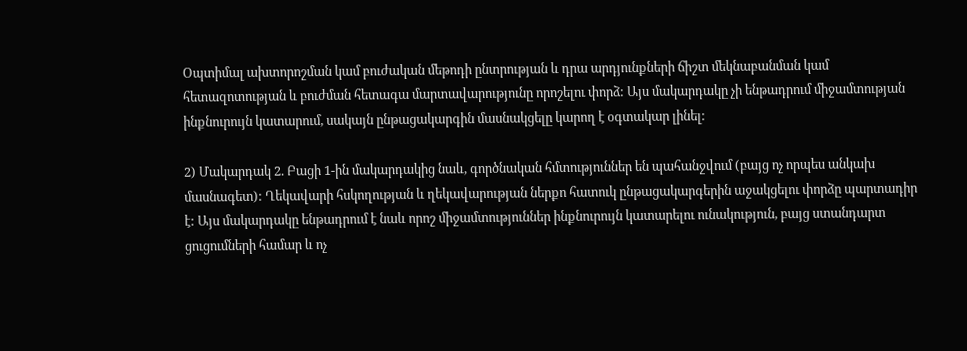Օպտիմալ ախտորոշման կամ բուժական մեթոդի ընտրության և դրա արդյունքների ճիշտ մեկնաբանման կամ հետազոտության և բուժման հետագա մարտավարությունը որոշելու փորձ: Այս մակարդակը չի ենթադրում միջամտության ինքնուրույն կատարում, սակայն ընթացակարգին մասնակցելը կարող է օգտակար լինել:

2) Մակարդակ 2. Բացի 1-ին մակարդակից նաև, գործնական հմտություններ են պահանջվում (բայց ոչ որպես անկախ մասնագետ): Ղեկավարի հսկողության և ղեկավարության ներքո հատուկ ընթացակարգերին աջակցելու փորձը պարտադիր է: Այս մակարդակը ենթադրում է նաև որոշ միջամտություններ ինքնուրույն կատարելու ունակություն, բայց ստանդարտ ցուցումների համար և ոչ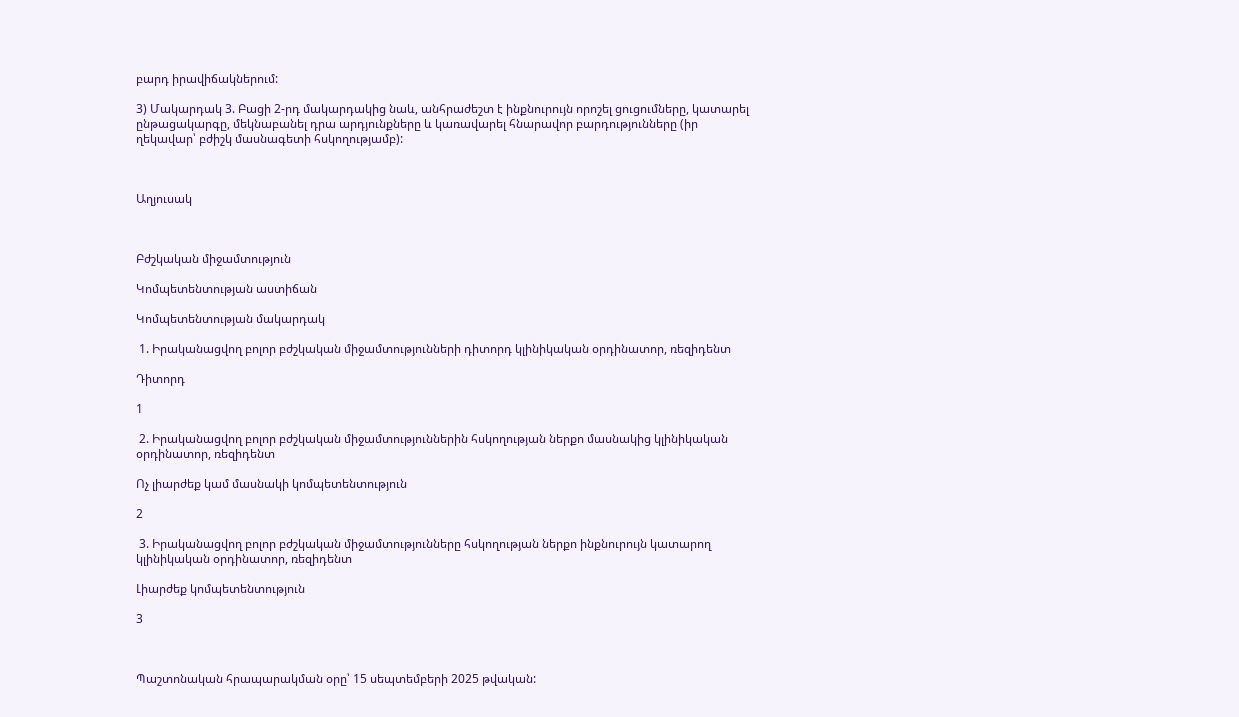բարդ իրավիճակներում:

3) Մակարդակ 3. Բացի 2-րդ մակարդակից նաև, անհրաժեշտ է ինքնուրույն որոշել ցուցումները, կատարել ընթացակարգը, մեկնաբանել դրա արդյունքները և կառավարել հնարավոր բարդությունները (իր ղեկավար՝ բժիշկ մասնագետի հսկողությամբ):



Աղյուսակ



Բժշկական միջամտություն

Կոմպետենտության աստիճան

Կոմպետենտության մակարդակ

 1. Իրականացվող բոլոր բժշկական միջամտությունների դիտորդ կլինիկական օրդինատոր, ռեզիդենտ

Դիտորդ

1

 2. Իրականացվող բոլոր բժշկական միջամտություններին հսկողության ներքո մասնակից կլինիկական օրդինատոր, ռեզիդենտ

Ոչ լիարժեք կամ մասնակի կոմպետենտություն

2

 3. Իրականացվող բոլոր բժշկական միջամտությունները հսկողության ներքո ինքնուրույն կատարող կլինիկական օրդինատոր, ռեզիդենտ

Լիարժեք կոմպետենտություն

3



Պաշտոնական հրապարակման օրը՝ 15 սեպտեմբերի 2025 թվական: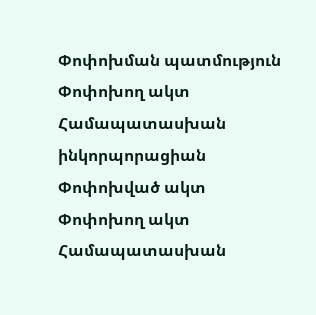Փոփոխման պատմություն
Փոփոխող ակտ Համապատասխան ինկորպորացիան
Փոփոխված ակտ
Փոփոխող ակտ Համապատասխան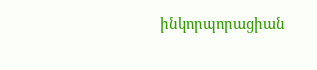ինկորպորացիան